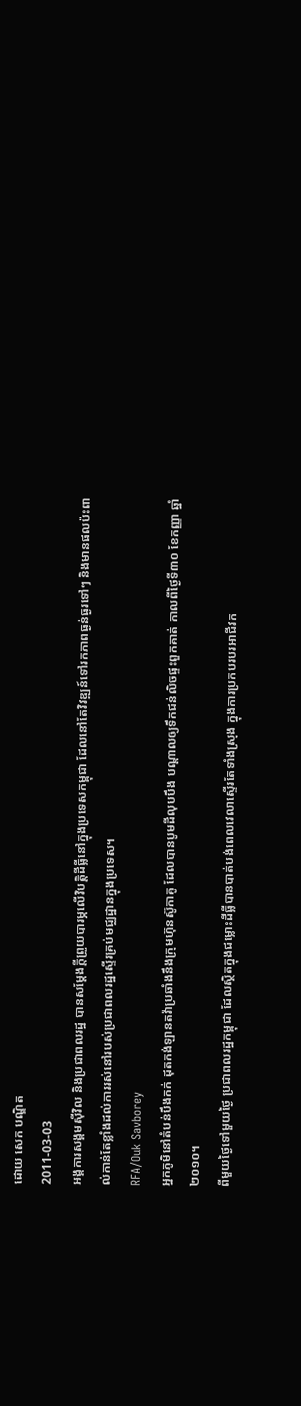ដោយ សេក បណ្ឌិត
2011-03-03
អង្គការសង្គមស៊ីវិល និងប្រជាពលរដ្ឋ បានសម្ដែងក្ដីព្រួយបារម្ភលើវិបត្តិដីធ្លីនៅក្នុងប្រទេសកម្ពុជា ដែលនៅតែវិវឌ្ឍន៍ទៅរកភាពធ្ងន់ធ្ងរទៅៗ និងមានផលប៉ះពាល់កាន់តែខ្លាំងដល់ការរស់នៅរបស់ប្រជាពលរដ្ឋស្ទើរគ្រប់មជ្ឈដ្ឋានក្នុងប្រទេស។
RFA/Ouk Savborey
អ្នកភូមិនៅតំបន់បឹងកក់ ដុតកង់ឡានតវ៉ាប្រឆាំងនឹងក្រុមហ៊ុនស៊ូកាគូ ដែលបានបូមដីលុបបឹង បណ្ដាលឲ្យទឹកជន់លិចផ្ទះពួកគាត់ កាលពីថ្ងៃទី៣០ ខែកញ្ញា ឆ្នាំ២០១០។
ពីមួយថ្ងៃទៅមួយថ្ងៃ ប្រជាពលរដ្ឋកម្ពុជា ដែលស្ថិតក្នុងជម្លោះដីធ្លីបានបាត់បង់ពេលវេលាស្ទើរតែទាំងស្រុង ក្នុងការប្រកបរបរអាជីវក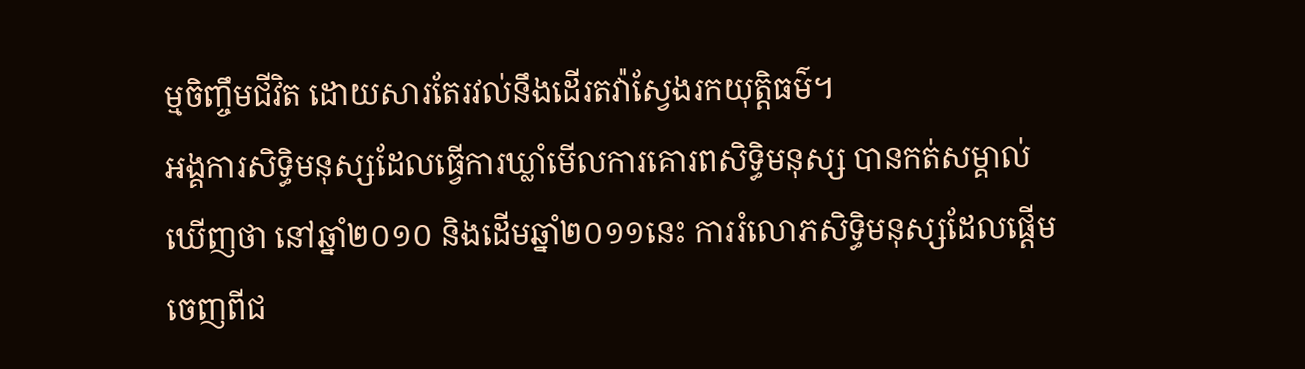ម្មចិញ្ចឹមជីវិត ដោយសារតែរវល់នឹងដើរតវ៉ាស្វែងរកយុត្តិធម៌។
អង្គការសិទ្ធិមនុស្សដែលធ្វើការឃ្លាំមើលការគោរពសិទ្ធិមនុស្ស បានកត់សម្គាល់ឃើញថា នៅឆ្នាំ២០១០ និងដើមឆ្នាំ២០១១នេះ ការរំលោភសិទ្ធិមនុស្សដែលផ្ដើមចេញពីជ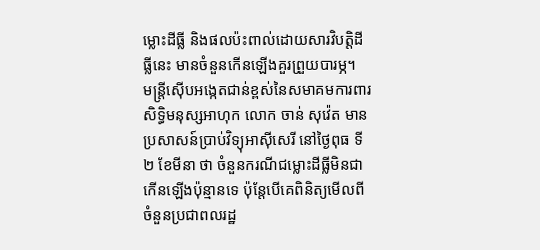ម្លោះដីធ្លី និងផលប៉ះពាល់ដោយសារវិបត្តិដីធ្លីនេះ មានចំនួនកើនឡើងគួរព្រួយបារម្ភ។
មន្រ្តីស៊ើបអង្កេតជាន់ខ្ពស់នៃសមាគមការពារសិទ្ធិមនុស្សអាហុក លោក ចាន់ សុវ៉េត មានប្រសាសន៍ប្រាប់វិទ្យុអាស៊ីសេរី នៅថ្ងៃពុធ ទី២ ខែមីនា ថា ចំនួនករណីជម្លោះដីធ្លីមិនជាកើនឡើងប៉ុន្មានទេ ប៉ុន្តែបើគេពិនិត្យមើលពីចំនួនប្រជាពលរដ្ឋ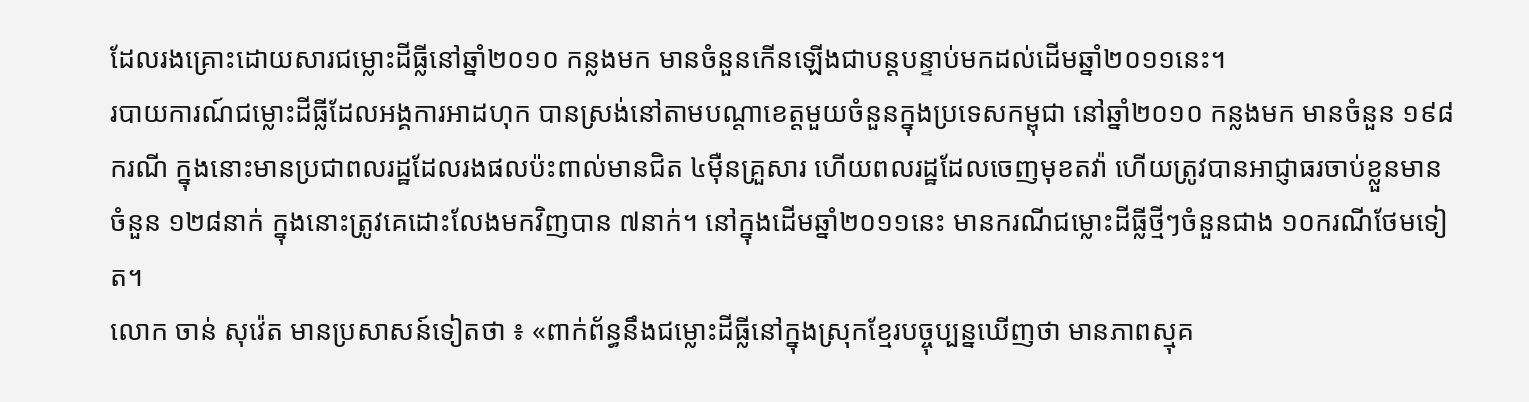ដែលរងគ្រោះដោយសារជម្លោះដីធ្លីនៅឆ្នាំ២០១០ កន្លងមក មានចំនួនកើនឡើងជាបន្តបន្ទាប់មកដល់ដើមឆ្នាំ២០១១នេះ។
របាយការណ៍ជម្លោះដីធ្លីដែលអង្គការអាដហុក បានស្រង់នៅតាមបណ្ដាខេត្តមួយចំនួនក្នុងប្រទេសកម្ពុជា នៅឆ្នាំ២០១០ កន្លងមក មានចំនួន ១៩៨ករណី ក្នុងនោះមានប្រជាពលរដ្ឋដែលរងផលប៉ះពាល់មានជិត ៤ម៉ឺនគ្រួសារ ហើយពលរដ្ឋដែលចេញមុខតវ៉ា ហើយត្រូវបានអាជ្ញាធរចាប់ខ្លួនមាន ចំនួន ១២៨នាក់ ក្នុងនោះត្រូវគេដោះលែងមកវិញបាន ៧នាក់។ នៅក្នុងដើមឆ្នាំ២០១១នេះ មានករណីជម្លោះដីធ្លីថ្មីៗចំនួនជាង ១០ករណីថែមទៀត។
លោក ចាន់ សុវ៉េត មានប្រសាសន៍ទៀតថា ៖ «ពាក់ព័ន្ធនឹងជម្លោះដីធ្លីនៅក្នុងស្រុកខ្មែរបច្ចុប្បន្នឃើញថា មានភាពស្មុគ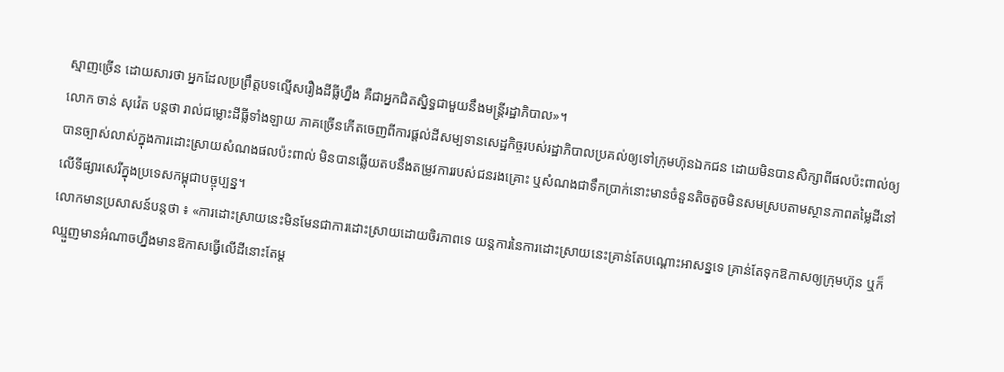ស្មាញច្រើន ដោយសារថា អ្នកដែលប្រព្រឹត្តបទល្មើសរឿងដីធ្លីហ្នឹង គឺជាអ្នកជិតស្និទ្ធជាមួយនឹងមន្ត្រីរដ្ឋាភិបាល»។
លោក ចាន់ សុវ៉េត បន្តថា រាល់ជម្លោះដីធ្លីទាំងឡាយ ភាគច្រើនកើតចេញពីការផ្ដល់ដីសម្បទានសេដ្ឋកិច្ចរបស់រដ្ឋាភិបាលប្រគល់ឲ្យទៅក្រុមហ៊ុនឯកជន ដោយមិនបានសិក្សាពីផលប៉ះពាល់ឲ្យបានច្បាស់លាស់ក្នុងការដោះស្រាយសំណងផលប៉ះពាល់ មិនបានឆ្លើយតបនឹងតម្រូវការរបស់ជនរងគ្រោះ ឬសំណងជាទឹកប្រាក់នោះមានចំនួនតិចតួចមិនសមស្របតាមស្ថានភាពតម្លៃដីនៅលើទីផ្សារសេរីក្នុងប្រទេសកម្ពុជាបច្ចុប្បន្ន។
លោកមានប្រសាសន៍បន្តថា ៖ «ការដោះស្រាយនេះមិនមែនជាការដោះស្រាយដោយចិរភាពទេ យន្តការនៃការដោះស្រាយនេះគ្រាន់តែបណ្ដោះអាសន្នទេ គ្រាន់តែទុកឱកាសឲ្យក្រុមហ៊ុន ឬក៏ឈ្មួញមានអំណាចហ្នឹងមានឱកាសធ្វើលើដីនោះតែម្ដ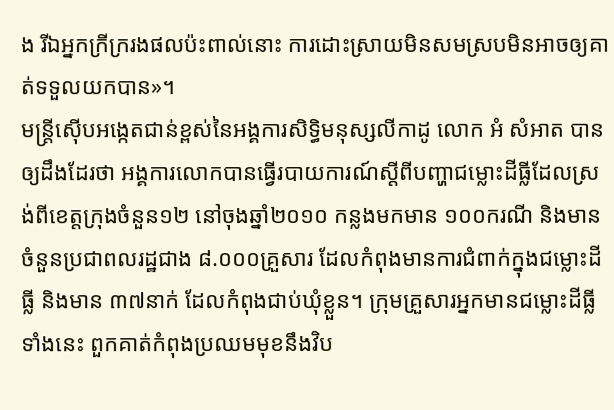ង រីឯអ្នកក្រីក្ររងផលប៉ះពាល់នោះ ការដោះស្រាយមិនសមស្របមិនអាចឲ្យគាត់ទទួលយកបាន»។
មន្ត្រីស៊ើបអង្កេតជាន់ខ្ពស់នៃអង្គការសិទ្ធិមនុស្សលីកាដូ លោក អំ សំអាត បានឲ្យដឹងដែរថា អង្គការលោកបានធ្វើរបាយការណ៍ស្ដីពីបញ្ហាជម្លោះដីធ្លីដែលស្រង់ពីខេត្តក្រុងចំនួន១២ នៅចុងឆ្នាំ២០១០ កន្លងមកមាន ១០០ករណី និងមានចំនួនប្រជាពលរដ្ឋជាង ៨.០០០គ្រួសារ ដែលកំពុងមានការជំពាក់ក្នុងជម្លោះដីធ្លី និងមាន ៣៧នាក់ ដែលកំពុងជាប់ឃុំខ្លួន។ ក្រុមគ្រួសារអ្នកមានជម្លោះដីធ្លីទាំងនេះ ពួកគាត់កំពុងប្រឈមមុខនឹងវិប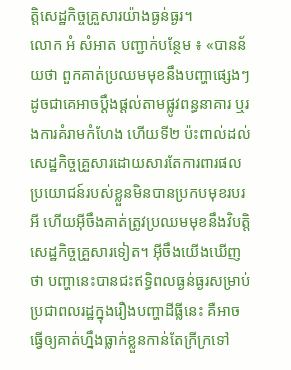ត្តិសេដ្ឋកិច្ចគ្រួសារយ៉ាងធ្ងន់ធ្ងរ។
លោក អំ សំអាត បញ្ជាក់បន្ថែម ៖ «បានន័យថា ពួកគាត់ប្រឈមមុខនឹងបញ្ហាផ្សេងៗ ដូចជាគេអាចប្ដឹងផ្ដល់តាមផ្លូវពន្ធនាគារ ឬរងការគំរាមកំហែង ហើយទី២ ប៉ះពាល់ដល់សេដ្ឋកិច្ចគ្រួសារដោយសារតែការពារផលប្រយោជន៍របស់ខ្លួនមិនបានប្រកបមុខរបរអី ហើយអ៊ីចឹងគាត់ត្រូវប្រឈមមុខនឹងវិបត្តិសេដ្ឋកិច្ចគ្រួសារទៀត។ អ៊ីចឹងយើងឃើញថា បញ្ហានេះបានជះឥទ្ធិពលធ្ងន់ធ្ងរសម្រាប់ប្រជាពលរដ្ឋក្នុងរឿងបញ្ហាដីធ្លីនេះ គឺអាចធ្វើឲ្យគាត់ហ្នឹងធ្លាក់ខ្លួនកាន់តែក្រីក្រទៅ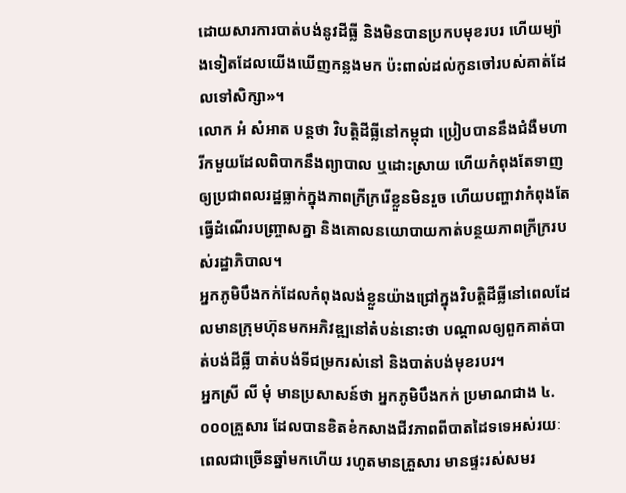ដោយសារការបាត់បង់នូវដីធ្លី និងមិនបានប្រកបមុខរបរ ហើយម្យ៉ាងទៀតដែលយើងឃើញកន្លងមក ប៉ះពាល់ដល់កូនចៅរបស់គាត់ដែលទៅសិក្សា»។
លោក អំ សំអាត បន្តថា វិបត្តិដីធ្លីនៅកម្ពុជា ប្រៀបបាននឹងជំងឺមហារីកមួយដែលពិបាកនឹងព្យាបាល ឬដោះស្រាយ ហើយកំពុងតែទាញឲ្យប្រជាពលរដ្ឋធ្លាក់ក្នុងភាពក្រីក្ររើខ្លួនមិនរួច ហើយបញ្ហាវាកំពុងតែធ្វើដំណើរបញ្ច្រាសគ្នា និងគោលនយោបាយកាត់បន្ថយភាពក្រីក្ររបស់រដ្ឋាភិបាល។
អ្នកភូមិបឹងកក់ដែលកំពុងលង់ខ្លួនយ៉ាងជ្រៅក្នុងវិបត្តិដីធ្លីនៅពេលដែលមានក្រុមហ៊ុនមកអភិវឌ្ឍនៅតំបន់នោះថា បណ្ដាលឲ្យពួកគាត់បាត់បង់ដីធ្លី បាត់បង់ទីជម្រករស់នៅ និងបាត់បង់មុខរបរ។
អ្នកស្រី លី មុំ មានប្រសាសន៍ថា អ្នកភូមិបឹងកក់ ប្រមាណជាង ៤.០០០គ្រួសារ ដែលបានខិតខំកសាងជីវភាពពីបាតដៃទទេអស់រយៈពេលជាច្រើនឆ្នាំមកហើយ រហូតមានគ្រួសារ មានផ្ទះរស់សមរ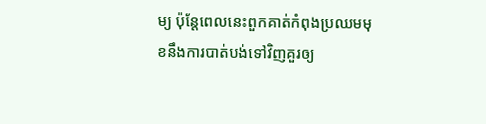ម្យ ប៉ុន្តែពេលនេះពួកគាត់កំពុងប្រឈមមុខនឹងការបាត់បង់ទៅវិញគួរឲ្យ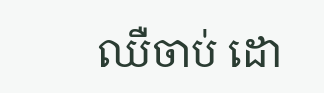ឈឺចាប់ ដោ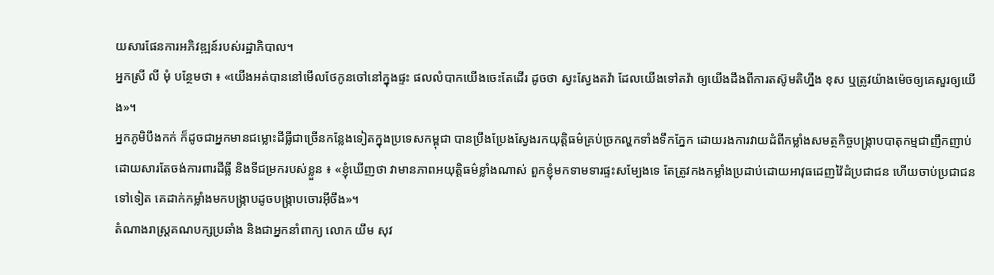យសារផែនការអភិវឌ្ឍន៍របស់រដ្ឋាភិបាល។
អ្នកស្រី លី មុំ បន្ថែមថា ៖ «យើងអត់បាននៅមើលថែកូនចៅនៅក្នុងផ្ទះ ផលលំបាកយើងចេះតែដើរ ដូចថា ស្វះស្វែងតវ៉ា ដែលយើងទៅតវ៉ា ឲ្យយើងដឹងពីការតស៊ូមតិហ្នឹង ខុស ឬត្រូវយ៉ាងម៉េចឲ្យគេសួរឲ្យយើង»។
អ្នកភូមិបឹងកក់ ក៏ដូចជាអ្នកមានជម្លោះដីធ្លីជាច្រើនកន្លែងទៀតក្នុងប្រទេសកម្ពុជា បានប្រឹងប្រែងស្វែងរកយុត្តិធម៌គ្រប់ច្រកល្ហកទាំងទឹកភ្នែក ដោយរងការវាយដំពីកម្លាំងសមត្ថកិច្ចបង្ក្រាបបាតុកម្មជាញឹកញាប់ ដោយសារតែចង់ការពារដីធ្លី និងទីជម្រករបស់ខ្លួន ៖ «ខ្ញុំឃើញថា វាមានភាពអយុត្តិធម៌ខ្លាំងណាស់ ពួកខ្ញុំមកទាមទារផ្ទះសម្បែងទេ តែត្រូវកងកម្លាំងប្រដាប់ដោយអាវុធដេញវ៉ៃដំប្រជាជន ហើយចាប់ប្រជាជនទៅទៀត គេដាក់កម្លាំងមកបង្ក្រាបដូចបង្ក្រាបចោរអ៊ីចឹង»។
តំណាងរាស្ត្រគណបក្សប្រឆាំង និងជាអ្នកនាំពាក្យ លោក យឹម សុវ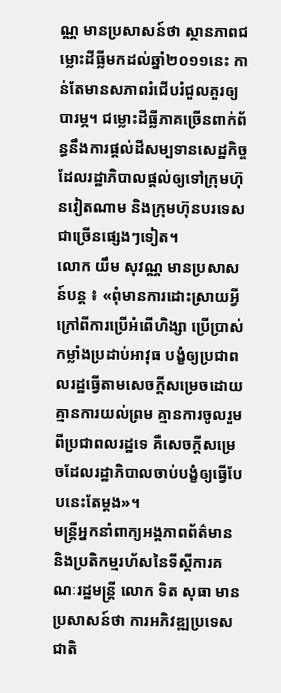ណ្ណ មានប្រសាសន៍ថា ស្ថានភាពជម្លោះដីធ្លីមកដល់ឆ្នាំ២០១១នេះ កាន់តែមានសភាពរំជើបរំជួលគួរឲ្យបារម្ភ។ ជម្លោះដីធ្លីភាគច្រើនពាក់ព័ន្ធនឹងការផ្ដល់ដីសម្បទានសេដ្ឋកិច្ច ដែលរដ្ឋាភិបាលផ្ដល់ឲ្យទៅក្រុមហ៊ុនវៀតណាម និងក្រុមហ៊ុនបរទេសជាច្រើនផ្សេងៗទៀត។
លោក យឹម សុវណ្ណ មានប្រសាសន៍បន្ត ៖ «ពុំមានការដោះស្រាយអ្វីក្រៅពីការប្រើអំពើហិង្សា ប្រើប្រាស់កម្លាំងប្រដាប់អាវុធ បង្ខំឲ្យប្រជាពលរដ្ឋធ្វើតាមសេចក្ដីសម្រេចដោយគ្មានការយល់ព្រម គ្មានការចូលរួមពីប្រជាពលរដ្ឋទេ គឺសេចក្ដីសម្រេចដែលរដ្ឋាភិបាលចាប់បង្ខំឲ្យធ្វើបែបនេះតែម្ដង»។
មន្ត្រីអ្នកនាំពាក្យអង្គភាពព័ត៌មាន និងប្រតិកម្មរហ័សនៃទីស្ដីការគណៈរដ្ឋមន្ត្រី លោក ទិត សុធា មានប្រសាសន៍ថា ការអភិវឌ្ឍប្រទេសជាតិ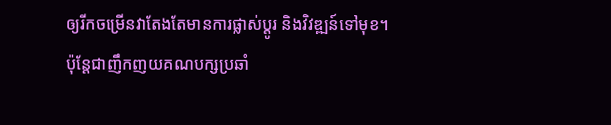ឲ្យរីកចម្រើនវាតែងតែមានការផ្លាស់ប្ដូរ និងវិវឌ្ឍន៍ទៅមុខ។ ប៉ុន្តែជាញឹកញយគណបក្សប្រឆាំ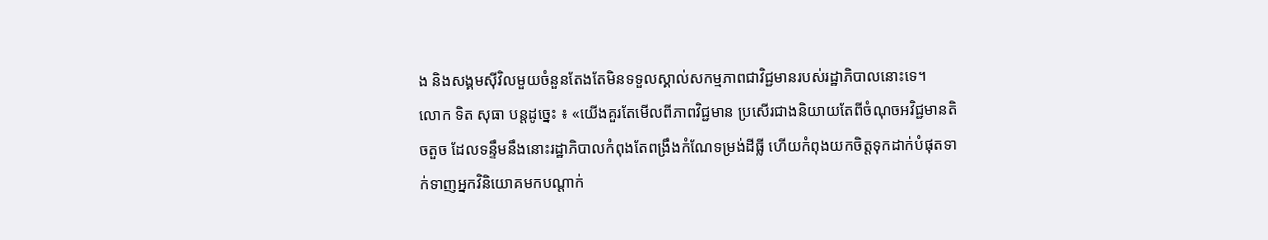ង និងសង្គមស៊ីវិលមួយចំនួនតែងតែមិនទទួលស្គាល់សកម្មភាពជាវិជ្ជមានរបស់រដ្ឋាភិបាលនោះទេ។
លោក ទិត សុធា បន្តដូច្នេះ ៖ «យើងគួរតែមើលពីភាពវិជ្ជមាន ប្រសើរជាងនិយាយតែពីចំណុចអវិជ្ជមានតិចតួច ដែលទន្ទឹមនឹងនោះរដ្ឋាភិបាលកំពុងតែពង្រឹងកំណែទម្រង់ដីធ្លី ហើយកំពុងយកចិត្តទុកដាក់បំផុតទាក់ទាញអ្នកវិនិយោគមកបណ្ដាក់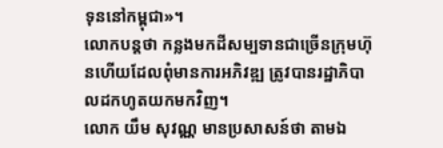ទុននៅកម្ពុជា»។
លោកបន្តថា កន្លងមកដីសម្បទានជាច្រើនក្រុមហ៊ុនហើយដែលពុំមានការអភិវឌ្ឍ ត្រូវបានរដ្ឋាភិបាលដកហូតយកមកវិញ។
លោក យឹម សុវណ្ណ មានប្រសាសន៍ថា តាមឯ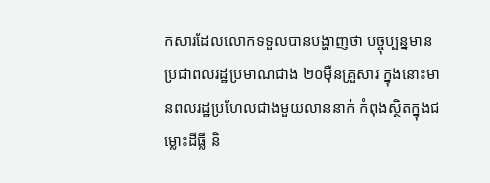កសារដែលលោកទទួលបានបង្ហាញថា បច្ចុប្បន្នមានប្រជាពលរដ្ឋប្រមាណជាង ២០ម៉ឺនគ្រួសារ ក្នុងនោះមានពលរដ្ឋប្រហែលជាងមួយលាននាក់ កំពុងស្ថិតក្នុងជម្លោះដីធ្លី និ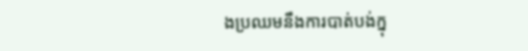ងប្រឈមនឹងការបាត់បង់ក្នុ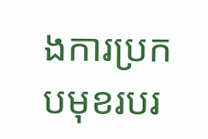ងការប្រកបមុខរបរ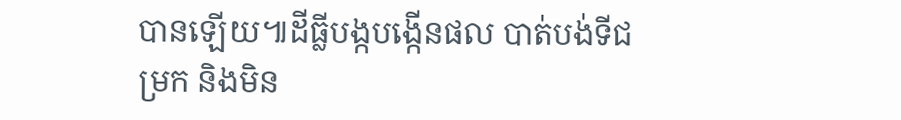បានឡើយ៕ដីធ្លីបង្កបង្កើនផល បាត់បង់ទីជម្រក និងមិន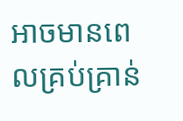អាចមានពេលគ្រប់គ្រាន់